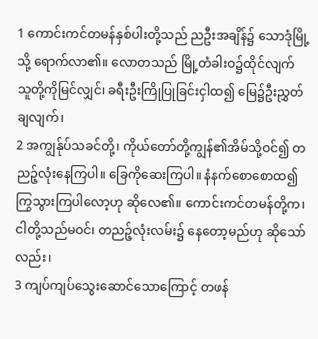1 ကောင်းကင်တမန်နှစ်ပါးတို့သည် ညဦးအချိန်၌ သောဒုံမြို့သို့ ရောက်လာ၏။ လောတသည် မြို့တံခါးဝ၌ထိုင်လျက် သူတို့ကိုမြင်လျှင်၊ ခရီးဦးကြိုပြုခြင်းငှါထ၍ မြေ၌ဦးညွှတ်ချလျက်၊
2 အကျွန်ုပ်သခင်တို့၊ ကိုယ်တော်တို့ကျွန်၏အိမ်သို့ဝင်၍ တညဉ့်လုံးနေကြပါ။ ခြေကိုဆေးကြပါ။ နံနက်စောစောထ၍ ကြွသွားကြပါလော့ဟု ဆိုလေ၏။ ကောင်းကင်တမန်တို့က၊ ငါတို့သည်မဝင်၊ တညဉ့်လုံးလမ်း၌ နေတော့မည်ဟု ဆိုသော်လည်း၊
3 ကျပ်ကျပ်သွေးဆောင်သောကြောင့် တဖန်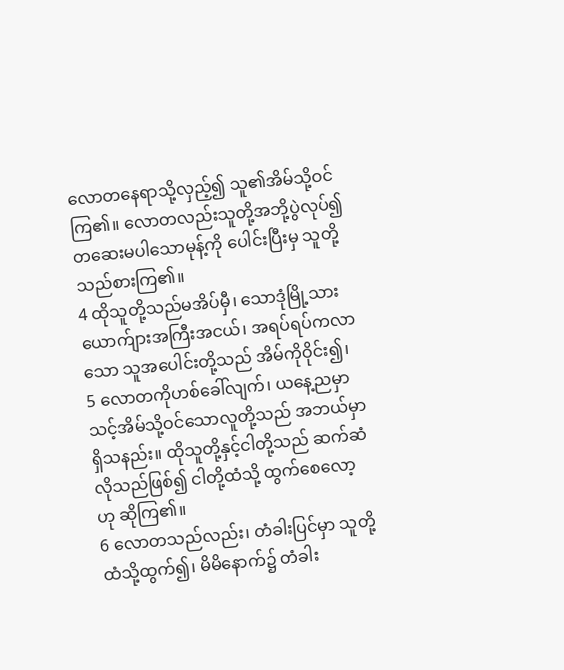လောတနေရာသို့လှည့်၍ သူ၏အိမ်သို့ဝင်ကြ၏။ လောတလည်းသူတို့အဘို့ပွဲလုပ်၍ တဆေးမပါသောမုန့်ကို ပေါင်းပြီးမှ သူတို့သည်စားကြ၏။
4 ထိုသူတို့သည်မအိပ်မှီ၊ သောဒုံမြို့သား ယောက်ျားအကြီးအငယ်၊ အရပ်ရပ်ကလာသော သူအပေါင်းတို့သည် အိမ်ကိုဝိုင်း၍၊
5 လောတကိုဟစ်ခေါ်လျက်၊ ယနေ့ညမှာ သင့်အိမ်သို့ဝင်သောလူတို့သည် အဘယ်မှာရှိသနည်း။ ထိုသူတို့နှင့်ငါတို့သည် ဆက်ဆံလိုသည်ဖြစ်၍ ငါတို့ထံသို့ ထွက်စေလော့ဟု ဆိုကြ၏။
6 လောတသည်လည်း၊ တံခါးပြင်မှာ သူတို့ထံသို့ထွက်၍၊ မိမိနောက်၌ တံခါး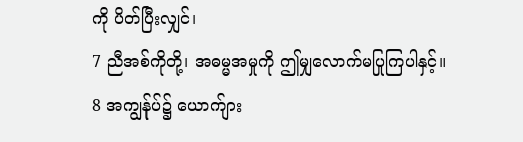ကို ပိတ်ပြီးလျှင်၊
7 ညီအစ်ကိုတို့၊ အဓမ္မအမှုကို ဤမျှလောက်မပြုကြပါနှင့်။
8 အကျွန်ုပ်၌ ယောက်ျား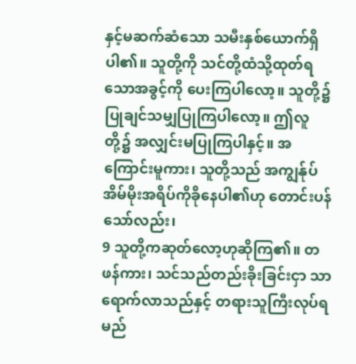နှင့်မဆက်ဆံသော သမီးနှစ်ယောက်ရှိပါ၏။ သူတို့ကို သင်တို့ထံသို့ထုတ်ရသောအခွင့်ကို ပေးကြပါလော့။ သူတို့၌ ပြုချင်သမျှပြုကြပါလော့။ ဤလူတို့၌ အလျှင်းမပြုကြပါနှင့်။ အကြောင်းမူကား၊ သူတို့သည် အကျွန်ုပ်အိမ်မိုးအရိပ်ကိုခိုနေပါ၏ဟု တောင်းပန်သော်လည်း၊
9 သူတို့ကဆုတ်လော့ဟုဆိုကြ၏။ တဖန်ကား၊ သင်သည်တည်းခိုးခြင်းငှာ သာရောက်လာသည်နှင့် တရားသူကြီးလုပ်ရမည်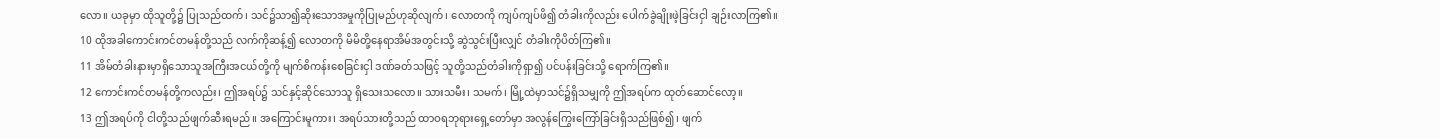လော။ ယခုမှာ ထိုသူတို့၌ ပြုသည်ထက်၊ သင်၌သာ၍ဆိုးသောအမှုကိုပြုမည်ဟုဆိုလျက်၊ လောတကို ကျပ်ကျပ်ဖိ၍ တံခါးကိုလည်း ပေါက်ခွဲချိုးဖဲ့ခြင်းငှါ ချဉ်းလာကြ၏။
10 ထိုအခါကောင်းကင်တမန်တို့သည် လက်ကိုဆန့်၍ လောတကို မိမိတို့နေရာအိမ်အတွင်းသို့ ဆွဲသွင်းပြီးလျှင် တံခါးကိုပိတ်ကြ၏။
11 အိမ်တံခါးနားမှာရှိသောသူအကြီးအငယ်တို့ကို မျက်စိကန်းစေခြင်းငှါ ဒဏ်ခတ်သဖြင့် သူတို့သည်တံခါးကိုရှာ၍ ပင်ပန်းခြင်းသို့ ရောက်ကြ၏။
12 ကောင်းကင်တမန်တို့ကလည်း၊ ဤအရပ်၌ သင်နှင့်ဆိုင်သောသူ ရှိသေးသလော။ သားသမီး၊ သမက်၊ မြို့ထဲမှာသင်၌ရှိသမျှကို ဤအရပ်က ထုတ်ဆောင်လော့။
13 ဤအရပ်ကို ငါတို့သည်ဖျက်ဆီးရမည်။ အကြောင်းမူကား၊ အရပ်သားတို့သည် ထာဝရဘုရားရှေ့တော်မှာ အလွန်ကြွေးကြော်ခြင်းရှိသည်ဖြစ်၍၊ ဖျက်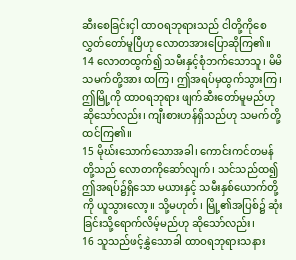ဆီးစေခြင်းငှါ ထာဝရဘုရားသည် ငါတို့ကိုစေလွှတ်တော်မူပြီဟု လောတအားပြောဆိုကြ၏။
14 လောတထွက်၍ သမီးနှင့်စုံဘက်သောသူ၊ မိမိသမက်တို့အား ထကြ၊ ဤအရပ်မှထွက်သွားကြ၊ ဤမြို့ကို ထာဝရဘုရား ဖျက်ဆီးတော်မူမည်ဟုဆိုသော်လည်း၊ ကျီးစားဟန်ရှိသည်ဟု သမက်တို့ ထင်ကြ၏။
15 မိုဃ်းသောက်သောအခါ၊ ကောင်းကင်တမန်တို့သည် လောတကိုဆော်လျက်၊ သင်သည်ထ၍ ဤအရပ်၌ရှိသော မယားနှင့် သမီးနှစ်ယောက်တို့ကို ယူသွားလော့။ သို့မဟုတ်၊ မြို့၏အပြစ်၌ ဆုံးခြင်းသို့ရောက်လိမ့်မည်ဟု ဆိုသော်လည်း၊
16 သူသည်ဖင့်နွှဲသောခါ ထာဝရဘုရားသနား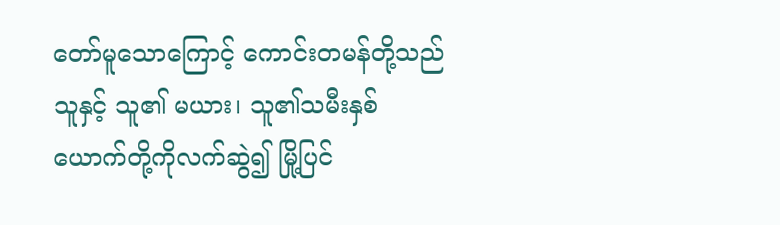တော်မူသောကြောင့် ကောင်းတမန်တို့သည် သူနှင့် သူ၏ မယား၊ သူ၏သမီးနှစ်ယောက်တို့ကိုလက်ဆွဲ၍ မြို့ပြင်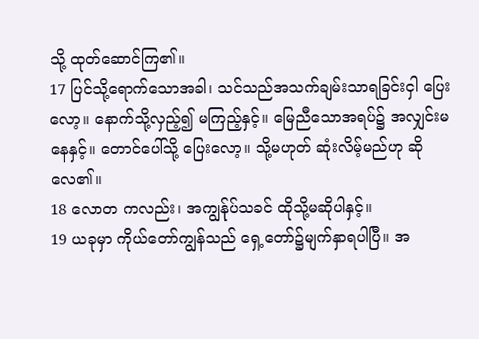သို့ ထုတ်ဆောင်ကြ၏။
17 ပြင်သို့ရောက်သောအခါ၊ သင်သည်အသက်ချမ်းသာရခြင်းငှါ ပြေးလော့။ နောက်သို့လှည့်၍ မကြည့်နှင့်။ မြေညီသောအရပ်၌ အလျှင်းမနေနှင့်။ တောင်ပေါ်သို့ ပြေးလော့။ သို့မဟုတ် ဆုံးလိမ့်မည်ဟု ဆိုလေ၏။
18 လောတ ကလည်း၊ အကျွန်ုပ်သခင် ထိုသို့မဆိုပါနှင့်။
19 ယခုမှာ ကိုယ်တော်ကျွန်သည် ရှေ့တော်၌မျက်နှာရပါပြီ။ အ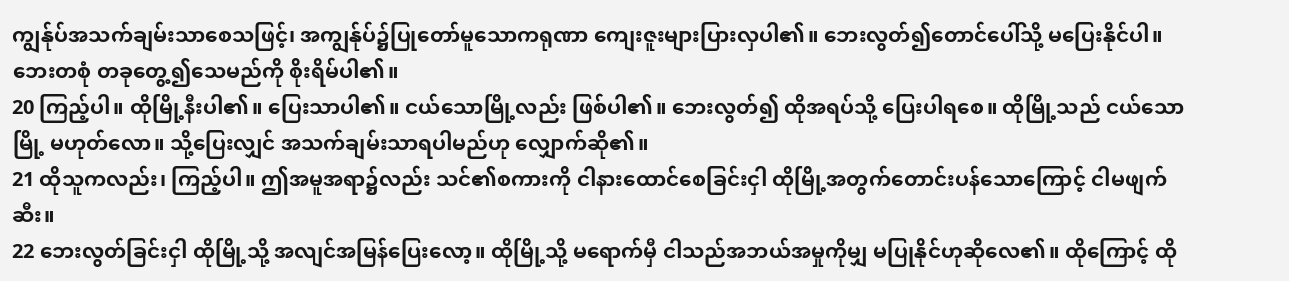ကျွန်ုပ်အသက်ချမ်းသာစေသဖြင့်၊ အကျွန်ုပ်၌ပြုတော်မူသောကရုဏာ ကျေးဇူးများပြားလှပါ၏။ ဘေးလွတ်၍တောင်ပေါ်သို့ မပြေးနိုင်ပါ။ ဘေးတစုံ တခုတွေ့၍သေမည်ကို စိုးရိမ်ပါ၏။
20 ကြည့်ပါ။ ထိုမြို့နီးပါ၏။ ပြေးသာပါ၏။ ငယ်သောမြို့လည်း ဖြစ်ပါ၏။ ဘေးလွတ်၍ ထိုအရပ်သို့ ပြေးပါရစေ။ ထိုမြို့သည် ငယ်သောမြို့ မဟုတ်လော။ သို့ပြေးလျှင် အသက်ချမ်းသာရပါမည်ဟု လျှောက်ဆို၏။
21 ထိုသူကလည်း၊ ကြည့်ပါ။ ဤအမူအရာ၌လည်း သင်၏စကားကို ငါနားထောင်စေခြင်းငှါ ထိုမြို့အတွက်တောင်းပန်သောကြောင့် ငါမဖျက်ဆီး။
22 ဘေးလွတ်ခြင်းငှါ ထိုမြို့သို့ အလျင်အမြန်ပြေးလော့။ ထိုမြို့သို့ မရောက်မှီ ငါသည်အဘယ်အမှုကိုမျှ မပြုနိုင်ဟုဆိုလေ၏။ ထိုကြောင့် ထို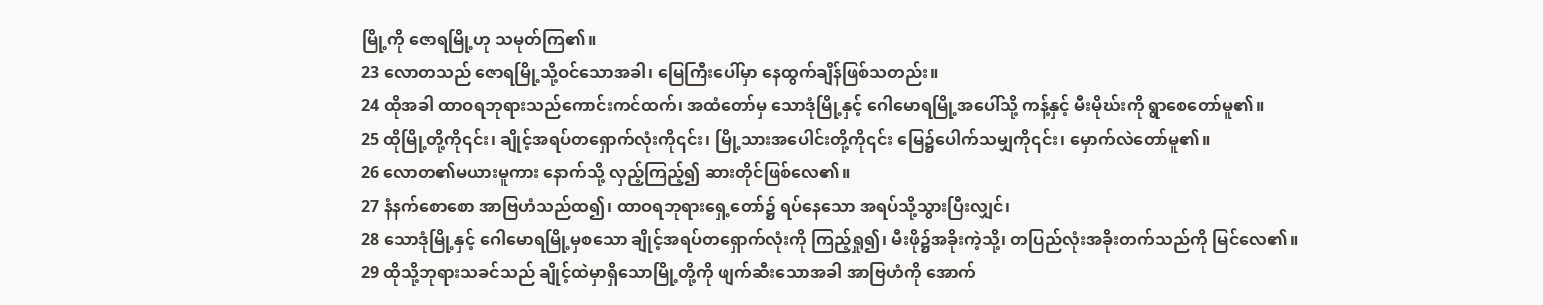မြို့ကို ဇောရမြို့ဟု သမုတ်ကြ၏။
23 လောတသည် ဇောရမြို့သို့ဝင်သောအခါ၊ မြေကြီးပေါ်မှာ နေထွက်ချိန်ဖြစ်သတည်း။
24 ထိုအခါ ထာဝရဘုရားသည်ကောင်းကင်ထက်၊ အထံတော်မှ သောဒုံမြို့နှင့် ဂေါမောရမြို့အပေါ်သို့ ကန့်နှင့် မီးမိုဃ်းကို ရွာစေတော်မူ၏။
25 ထိုမြို့တို့ကို၎င်း၊ ချိုင့်အရပ်တရှောက်လုံးကို၎င်း၊ မြို့သားအပေါင်းတို့ကို၎င်း မြေ၌ပေါက်သမျှကို၎င်း၊ မှောက်လဲတော်မူ၏။
26 လောတ၏မယားမူကား နောက်သို့ လှည့်ကြည့်၍ ဆားတိုင်ဖြစ်လေ၏။
27 နံနက်စောစော အာဗြဟံသည်ထ၍၊ ထာဝရဘုရားရှေ့တော်၌ ရပ်နေသော အရပ်သို့သွားပြီးလျှင်၊
28 သောဒုံမြို့နှင့် ဂေါမောရမြို့မှစသော ချိုင့်အရပ်တရှောက်လုံးကို ကြည့်ရှု၍၊ မီးဖို၌အခိုးကဲ့သို့၊ တပြည်လုံးအခိုးတက်သည်ကို မြင်လေ၏။
29 ထိုသို့ဘုရားသခင်သည် ချိုင့်ထဲမှာရှိသောမြို့တို့ကို ဖျက်ဆီးသောအခါ အာဗြဟံကို အောက်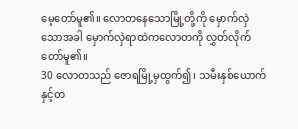မေ့တော်မူ၏။ လောတနေသောမြို့တို့ကို မှောက်လှဲသောအခါ မှောက်လှဲရာထဲကလောတကို လွှတ်လိုက်တော်မူ၏။
30 လောတသည် ဇောရမြို့မှထွက်၍၊ သမီးနှစ်ယောက်နှင့်တ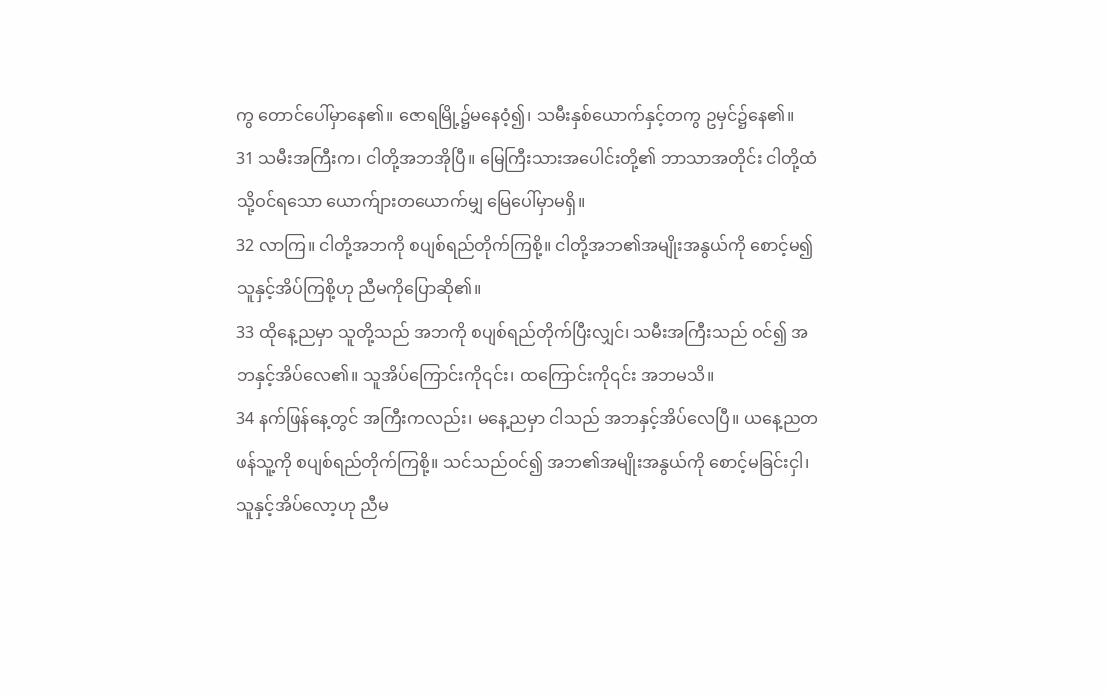ကွ တောင်ပေါ်မှာနေ၏။ ဇောရမြို့၌မနေဝံ့၍၊ သမီးနှစ်ယောက်နှင့်တကွ ဥမှင်၌နေ၏။
31 သမီးအကြီးက၊ ငါတို့အဘအိုပြီ။ မြေကြီးသားအပေါင်းတို့၏ ဘာသာအတိုင်း ငါတို့ထံသို့ဝင်ရသော ယောက်ျားတယောက်မျှ မြေပေါ်မှာမရှိ။
32 လာကြ။ ငါတို့အဘကို စပျစ်ရည်တိုက်ကြစို့။ ငါတို့အဘ၏အမျိုးအနွယ်ကို စောင့်မ၍ သူနှင့်အိပ်ကြစို့ဟု ညီမကိုပြောဆို၏။
33 ထိုနေ့ညမှာ သူတို့သည် အဘကို စပျစ်ရည်တိုက်ပြီးလျှင်၊ သမီးအကြီးသည် ဝင်၍ အဘနှင့်အိပ်လေ၏။ သူအိပ်ကြောင်းကို၎င်း၊ ထကြောင်းကို၎င်း အဘမသိ။
34 နက်ဖြန်နေ့တွင် အကြီးကလည်း၊ မနေ့ညမှာ ငါသည် အဘနှင့်အိပ်လေပြီ။ ယနေ့ညတဖန်သူ့ကို စပျစ်ရည်တိုက်ကြစို့။ သင်သည်ဝင်၍ အဘ၏အမျိုးအနွယ်ကို စောင့်မခြင်းငှါ၊ သူနှင့်အိပ်လော့ဟု ညီမ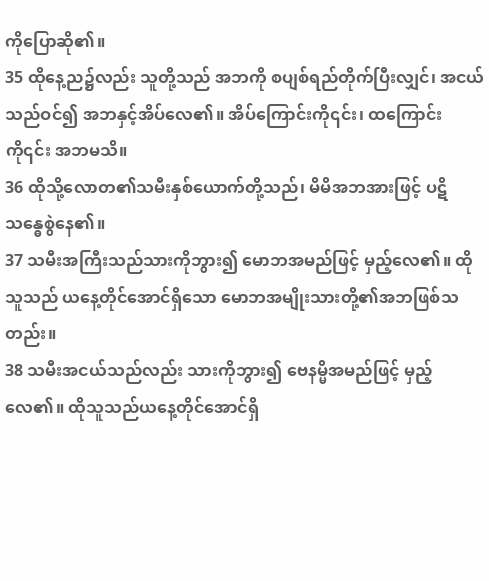ကိုပြောဆို၏။
35 ထိုနေ့ည၌လည်း သူတို့သည် အဘကို စပျစ်ရည်တိုက်ပြီးလျှင်၊ အငယ်သည်ဝင်၍ အဘနှင့်အိပ်လေ၏။ အိပ်ကြောင်းကို၎င်း၊ ထကြောင်းကို၎င်း အဘမသိ။
36 ထိုသို့လောတ၏သမီးနှစ်ယောက်တို့သည်၊ မိမိအဘအားဖြင့် ပဋိသန္ဓေစွဲနေ၏။
37 သမီးအကြီးသည်သားကိုဘွား၍ မောဘအမည်ဖြင့် မှည့်လေ၏။ ထိုသူသည် ယနေ့တိုင်အောင်ရှိသော မောဘအမျိုးသားတို့၏အဘဖြစ်သတည်း။
38 သမီးအငယ်သည်လည်း သားကိုဘွား၍ ဗေနမ္မိအမည်ဖြင့် မှည့်လေ၏။ ထိုသူသည်ယနေ့တိုင်အောင်ရှိ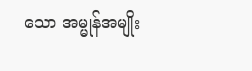သော အမ္မုန်အမျိုး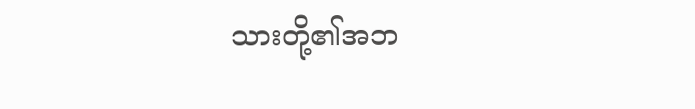သားတို့၏အဘ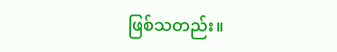ဖြစ်သတည်း။